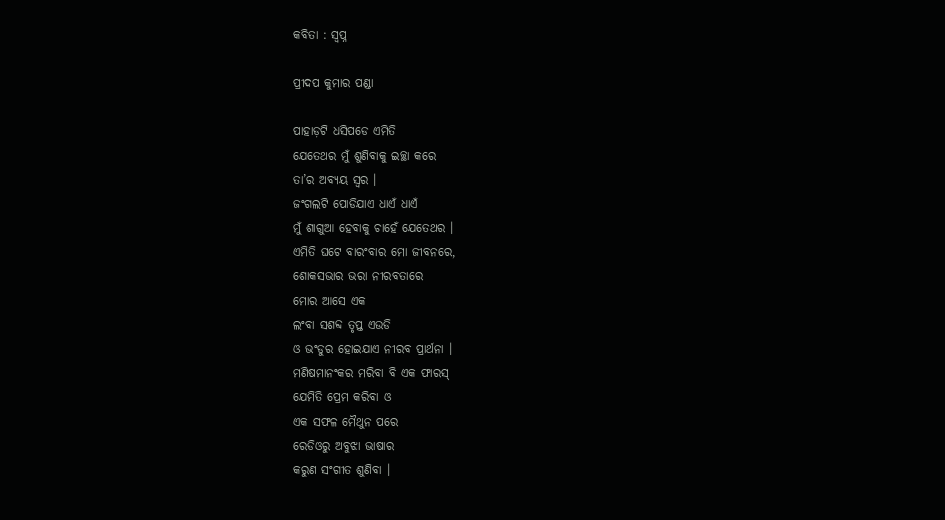କବିତା : ସ୍ୱପ୍ନ

ପ୍ରୀଦପ କୁମାର ପଣ୍ଡା

ପାହାଡ଼ଟି ଧସିପଡେ ଏମିତି
ଯେତେଥର ମୁଁ ଶୁଣିବାକୁ ଇଚ୍ଛା କରେ
ତା’ର ଅବ୍ୟୟ ସ୍ୱର ।
ଜଂଗଲଟି ପୋଡିଯାଏ ଧାଏଁ ଧାଏଁ
ମୁଁ ଶାଗୁଆ ହେବାକୁ ଚାହେଁ ଯେତେଥର ।
ଏମିତି ଘଟେ ବାରଂବାର ମୋ ଜୀବନରେ,
ଶୋକସଭାର ଭରା ନୀରବତାରେ
ମୋର ଆସେ ଏକ
ଲଂବା ସଶବ୍ଦ ତୃପ୍ତ ଏଉଡି
ଓ ଭଂଡୁର ହୋଇଯାଏ ନୀରବ ପ୍ରାର୍ଥନା ।
ମଣିଷମାନଂକର ମରିବା ବି ଏକ ଫାରସ୍
ଯେମିତି ପ୍ରେମ କରିବା ଓ
ଏକ ସଫଳ ମୈଥୁନ ପରେ
ରେଡିଓରୁ ଅବୁଝା ଭାଷାର
କରୁଣ ସଂଗୀତ ଶୁଣିବା ।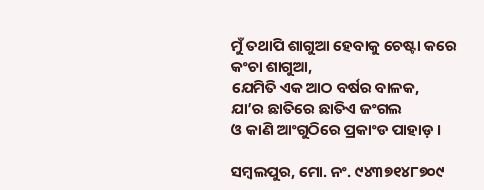ମୁଁ ତଥାପି ଶାଗୁଆ ହେବାକୁ ଚେଷ୍ଟା କରେ
କଂଚା ଶାଗୁଆ,
ଯେମିତି ଏକ ଆଠ ବର୍ଷର ବାଳକ,
ଯା’ର ଛାତିରେ ଛାତିଏ ଜଂଗଲ
ଓ କାଣି ଆଂଗୁଠିରେ ପ୍ରକାଂଡ ପାହାଡ଼ ।

ସମ୍ବଲପୁର, ମୋ. ନଂ. ୯୪୩୭୧୪୮୭୦୯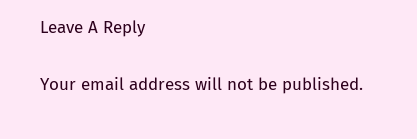Leave A Reply

Your email address will not be published.